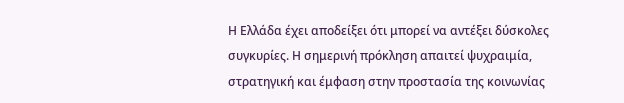Η Ελλάδα έχει αποδείξει ότι μπορεί να αντέξει δύσκολες συγκυρίες. Η σημερινή πρόκληση απαιτεί ψυχραιμία, στρατηγική και έμφαση στην προστασία της κοινωνίας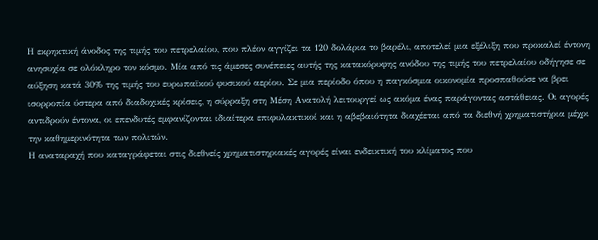Η εκρηκτική άνοδος της τιμής του πετρελαίου, που πλέον αγγίζει τα 120 δολάρια το βαρέλι, αποτελεί μια εξέλιξη που προκαλεί έντονη ανησυχία σε ολόκληρο τον κόσμο. Μία από τις άμεσες συνέπειες αυτής της κατακόρυφης ανόδου της τιμής του πετρελαίου οδήγησε σε αύξηση κατά 30% της τιμής του ευρωπαϊκού φυσικού αερίου. Σε μια περίοδο όπου η παγκόσμια οικονομία προσπαθούσε να βρει ισορροπία ύστερα από διαδοχικές κρίσεις, η σύρραξη στη Μέση Ανατολή λειτουργεί ως ακόμα ένας παράγοντας αστάθειας. Οι αγορές αντιδρούν έντονα, οι επενδυτές εμφανίζονται ιδιαίτερα επιφυλακτικοί και η αβεβαιότητα διαχέεται από τα διεθνή χρηματιστήρια μέχρι την καθημερινότητα των πολιτών.
Η αναταραχή που καταγράφεται στις διεθνείς χρηματιστηριακές αγορές είναι ενδεικτική του κλίματος που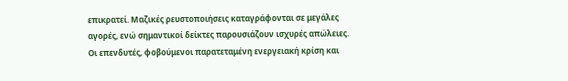επικρατεί. Μαζικές ρευστοποιήσεις καταγράφονται σε μεγάλες αγορές, ενώ σημαντικοί δείκτες παρουσιάζουν ισχυρές απώλειες. Οι επενδυτές, φοβούμενοι παρατεταμένη ενεργειακή κρίση και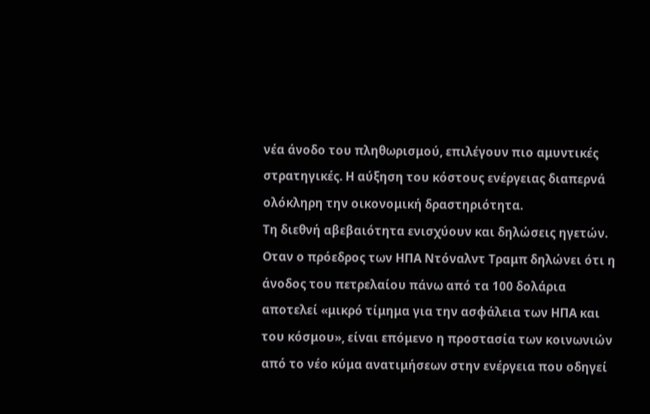νέα άνοδο του πληθωρισμού, επιλέγουν πιο αμυντικές στρατηγικές. Η αύξηση του κόστους ενέργειας διαπερνά ολόκληρη την οικονομική δραστηριότητα.
Τη διεθνή αβεβαιότητα ενισχύουν και δηλώσεις ηγετών. Οταν ο πρόεδρος των ΗΠΑ Ντόναλντ Τραμπ δηλώνει ότι η άνοδος του πετρελαίου πάνω από τα 100 δολάρια αποτελεί «μικρό τίμημα για την ασφάλεια των ΗΠΑ και του κόσμου», είναι επόμενο η προστασία των κοινωνιών από το νέο κύμα ανατιμήσεων στην ενέργεια που οδηγεί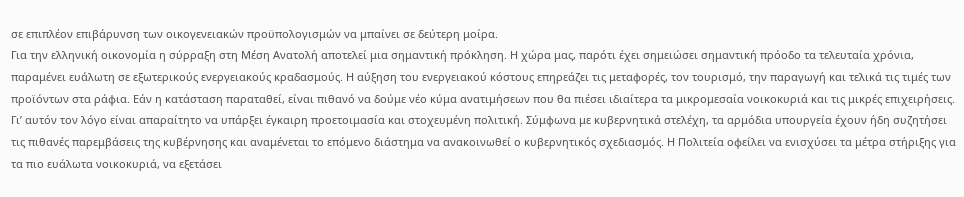σε επιπλέον επιβάρυνση των οικογενειακών προϋπολογισμών να μπαίνει σε δεύτερη μοίρα.
Για την ελληνική οικονομία η σύρραξη στη Μέση Ανατολή αποτελεί μια σημαντική πρόκληση. Η χώρα μας, παρότι έχει σημειώσει σημαντική πρόοδο τα τελευταία χρόνια, παραμένει ευάλωτη σε εξωτερικούς ενεργειακούς κραδασμούς. Η αύξηση του ενεργειακού κόστους επηρεάζει τις μεταφορές, τον τουρισμό, την παραγωγή και τελικά τις τιμές των προϊόντων στα ράφια. Εάν η κατάσταση παραταθεί, είναι πιθανό να δούμε νέο κύμα ανατιμήσεων που θα πιέσει ιδιαίτερα τα μικρομεσαία νοικοκυριά και τις μικρές επιχειρήσεις.
Γι’ αυτόν τον λόγο είναι απαραίτητο να υπάρξει έγκαιρη προετοιμασία και στοχευμένη πολιτική. Σύμφωνα με κυβερνητικά στελέχη, τα αρμόδια υπουργεία έχουν ήδη συζητήσει τις πιθανές παρεμβάσεις της κυβέρνησης και αναμένεται το επόμενο διάστημα να ανακοινωθεί ο κυβερνητικός σχεδιασμός. Η Πολιτεία οφείλει να ενισχύσει τα μέτρα στήριξης για τα πιο ευάλωτα νοικοκυριά, να εξετάσει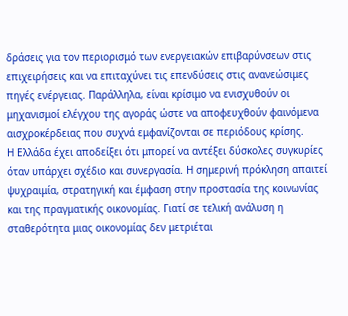δράσεις για τον περιορισμό των ενεργειακών επιβαρύνσεων στις επιχειρήσεις και να επιταχύνει τις επενδύσεις στις ανανεώσιμες πηγές ενέργειας. Παράλληλα, είναι κρίσιμο να ενισχυθούν οι μηχανισμοί ελέγχου της αγοράς ώστε να αποφευχθούν φαινόμενα αισχροκέρδειας που συχνά εμφανίζονται σε περιόδους κρίσης.
Η Ελλάδα έχει αποδείξει ότι μπορεί να αντέξει δύσκολες συγκυρίες όταν υπάρχει σχέδιο και συνεργασία. Η σημερινή πρόκληση απαιτεί ψυχραιμία, στρατηγική και έμφαση στην προστασία της κοινωνίας και της πραγματικής οικονομίας. Γιατί σε τελική ανάλυση η σταθερότητα μιας οικονομίας δεν μετριέται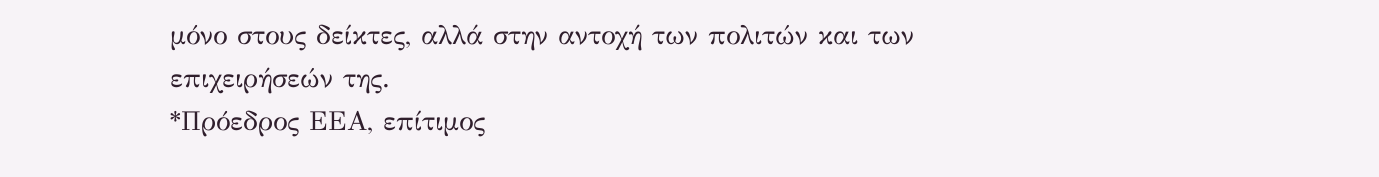μόνο στους δείκτες, αλλά στην αντοχή των πολιτών και των επιχειρήσεών της.
*Πρόεδρος ΕΕΑ, επίτιμος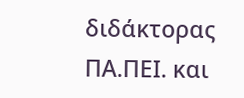διδάκτορας ΠΑ.ΠΕΙ. και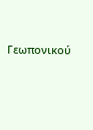Γεωπονικού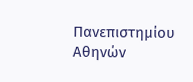Πανεπιστημίου Αθηνών